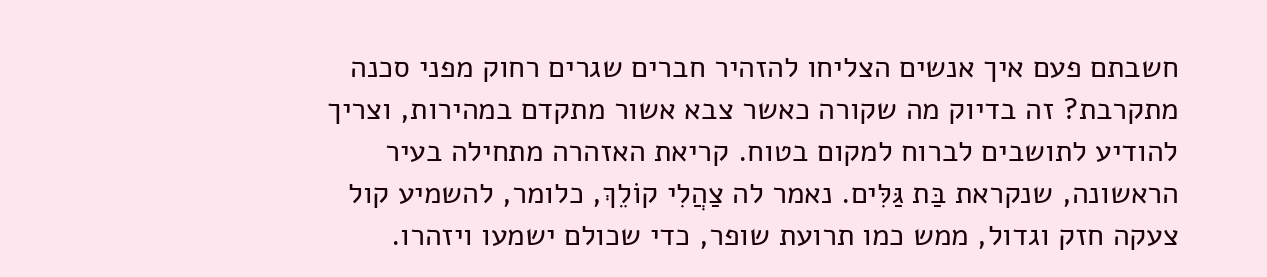חשבתם פעם איך אנשים הצליחו להזהיר חברים שגרים רחוק מפני סכנה מתקרבת? זה בדיוק מה שקורה כאשר צבא אשור מתקדם במהירות, וצריך להודיע לתושבים לברוח למקום בטוח. קריאת האזהרה מתחילה בעיר הראשונה, שנקראת בַּת גַּלִּים. נאמר לה צַהֲלִי קוֹלֵךְ, כלומר, להשמיע קול צעקה חזק וגדול, ממש כמו תרועת שופר, כדי שכולם ישמעו ויזהרו.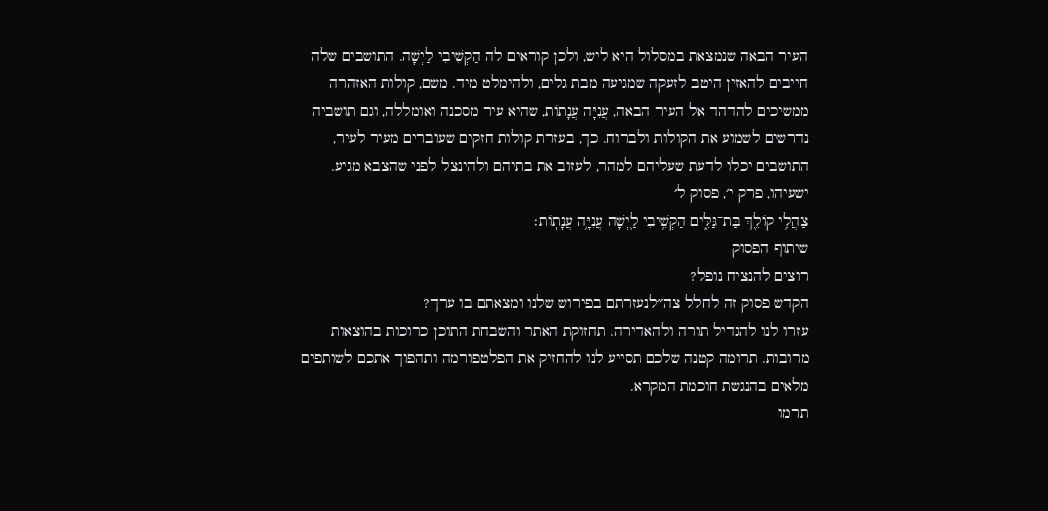העיר הבאה שנמצאת במסלול היא ליש, ולכן קוראים לה הַקְשִׁיבִי לַיְשָׁה. התושבים שלה חייבים להאזין היטב לזעקה שמגיעה מבת גלים, ולהימלט מיד. משם, קולות האזהרה ממשיכים להדהד אל העיר הבאה, עֲנִיָּה עֲנָתוֹת, שהיא עיר מסכנה ואומללה, וגם תושביה נדרשים לשמוע את הקולות ולברוח. כך, בעזרת קולות חזקים שעוברים מעיר לעיר, התושבים יכלו לדעת שעליהם למהר, לעזוב את בתיהם ולהינצל לפני שהצבא מגיע.
ישעיהו, פרק י׳, פסוק ל׳
צַהֲלִ֥י קוֹלֵ֖ךְ בַּת־גַּלִּ֑ים הַקְשִׁ֥יבִי לַ֖יְשָׁה עֲנִיָּ֥ה עֲנָתֽוֹת׃
שיתוף הפסוק
רוצים להנציח נופל?
הקדש פסוק זה לחלל צה״לנעזרתם בפירוש שלנו ומצאתם בו ערך?
עזרו לנו להגדיל תורה ולהאדירה. תחזוקת האתר והשבחת התוכן כרוכות בהוצאות מרובות. תרומה קטנה שלכם תסייע לנו להחזיק את הפלטפורמה ותהפוך אתכם לשותפים מלאים בהנגשת חוכמת המקרא.
תרמו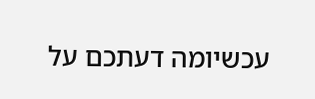עכשיומה דעתכם על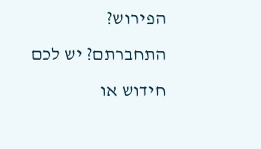הפירוש?
התחברתם? יש לכם חידוש או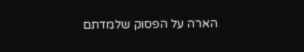הארה על הפסוק שלמדתם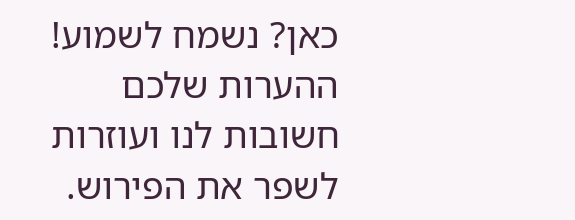כאן? נשמח לשמוע!
ההערות שלכם חשובות לנו ועוזרות לשפר את הפירוש.